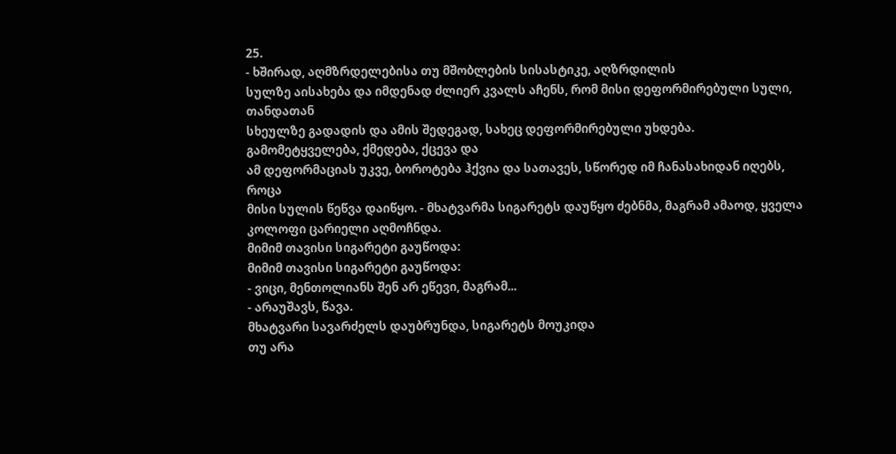25.
- ხშირად, აღმზრდელებისა თუ მშობლების სისასტიკე, აღზრდილის
სულზე აისახება და იმდენად ძლიერ კვალს აჩენს, რომ მისი დეფორმირებული სული, თანდათან
სხეულზე გადადის და ამის შედეგად, სახეც დეფორმირებული უხდება. გამომეტყველება, ქმედება, ქცევა და
ამ დეფორმაციას უკვე, ბოროტება ჰქვია და სათავეს, სწორედ იმ ჩანასახიდან იღებს, როცა
მისი სულის წეწვა დაიწყო. - მხატვარმა სიგარეტს დაუწყო ძებნმა, მაგრამ ამაოდ, ყველა
კოლოფი ცარიელი აღმოჩნდა.
მიმიმ თავისი სიგარეტი გაუწოდა:
მიმიმ თავისი სიგარეტი გაუწოდა:
- ვიცი, მენთოლიანს შენ არ ეწევი, მაგრამ...
- არაუშავს, წავა.
მხატვარი სავარძელს დაუბრუნდა, სიგარეტს მოუკიდა
თუ არა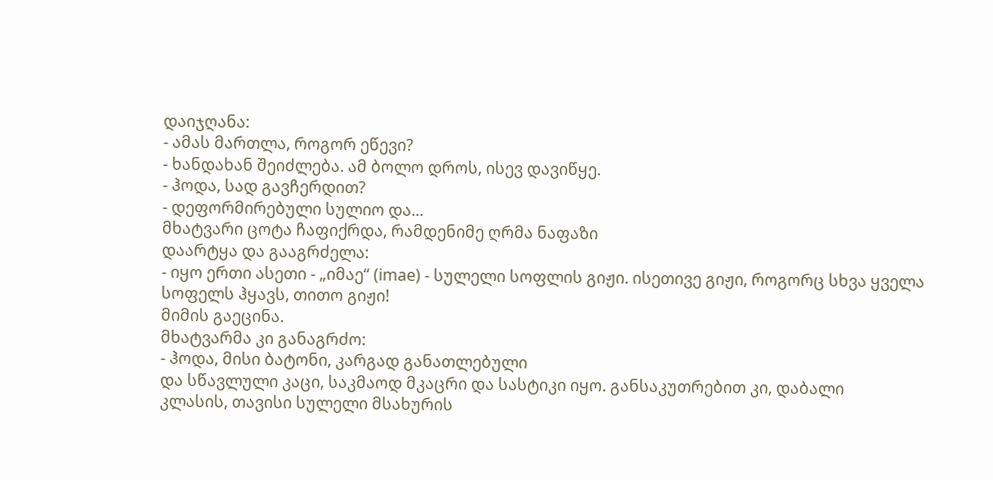დაიჯღანა:
- ამას მართლა, როგორ ეწევი?
- ხანდახან შეიძლება. ამ ბოლო დროს, ისევ დავიწყე.
- ჰოდა, სად გავჩერდით?
- დეფორმირებული სულიო და...
მხატვარი ცოტა ჩაფიქრდა, რამდენიმე ღრმა ნაფაზი
დაარტყა და გააგრძელა:
- იყო ერთი ასეთი - „იმაე“ (imae) - სულელი სოფლის გიჟი. ისეთივე გიჟი, როგორც სხვა ყველა
სოფელს ჰყავს, თითო გიჟი!
მიმის გაეცინა.
მხატვარმა კი განაგრძო:
- ჰოდა, მისი ბატონი, კარგად განათლებული
და სწავლული კაცი, საკმაოდ მკაცრი და სასტიკი იყო. განსაკუთრებით კი, დაბალი
კლასის, თავისი სულელი მსახურის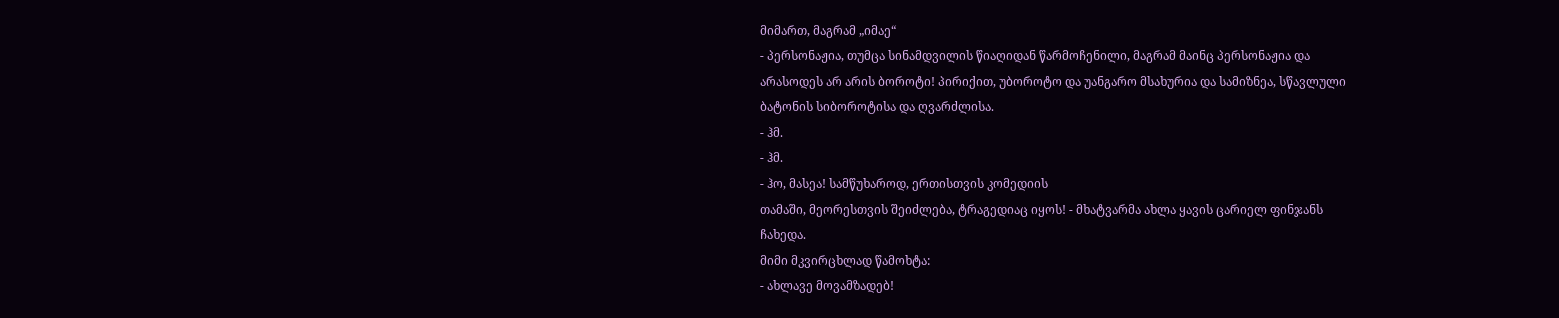მიმართ, მაგრამ „იმაე“
- პერსონაჟია, თუმცა სინამდვილის წიაღიდან წარმოჩენილი, მაგრამ მაინც პერსონაჟია და
არასოდეს არ არის ბოროტი! პირიქით, უბოროტო და უანგარო მსახურია და სამიზნეა, სწავლული
ბატონის სიბოროტისა და ღვარძლისა.
- ჰმ.
- ჰმ.
- ჰო, მასეა! სამწუხაროდ, ერთისთვის კომედიის
თამაში, მეორესთვის შეიძლება, ტრაგედიაც იყოს! - მხატვარმა ახლა ყავის ცარიელ ფინჯანს
ჩახედა.
მიმი მკვირცხლად წამოხტა:
- ახლავე მოვამზადებ!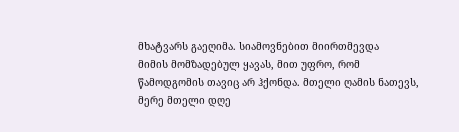მხატვარს გაეღიმა. სიამოვნებით მიირთმევდა
მიმის მომზადებულ ყავას, მით უფრო, რომ წამოდგომის თავიც არ ჰქონდა. მთელი ღამის ნათევს,
მერე მთელი დღე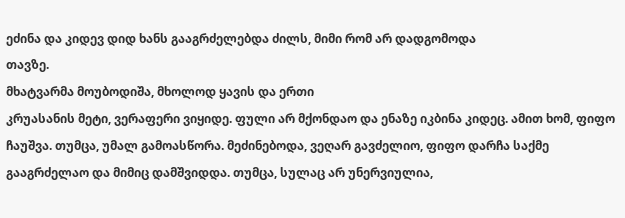ეძინა და კიდევ დიდ ხანს გააგრძელებდა ძილს, მიმი რომ არ დადგომოდა
თავზე.
მხატვარმა მოუბოდიშა, მხოლოდ ყავის და ერთი
კრუასანის მეტი, ვერაფერი ვიყიდე. ფული არ მქონდაო და ენაზე იკბინა კიდეც. ამით ხომ, ფიფო ჩაუშვა. თუმცა, უმალ გამოასწორა. მეძინებოდა, ვეღარ გავძელიო, ფიფო დარჩა საქმე
გააგრძელაო და მიმიც დამშვიდდა. თუმცა, სულაც არ უნერვიულია,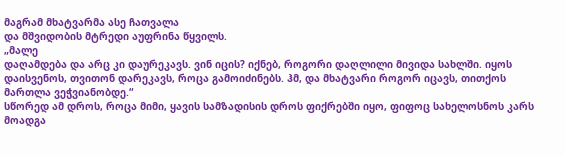მაგრამ მხატვარმა ასე ჩათვალა
და მშვიდობის მტრედი აუფრინა წყვილს.
„მალე
დაღამდება და არც კი დაურეკავს. ვინ იცის? იქნებ, როგორი დაღლილი მივიდა სახლში. იყოს
დაისვენოს, თვითონ დარეკავს, როცა გამოიძინებს. ჰმ, და მხატვარი როგორ იცავს, თითქოს
მართლა ვეჭვიანობდე.“
სწორედ ამ დროს, როცა მიმი, ყავის სამზადისის დროს ფიქრებში იყო, ფიფოც სახელოსნოს კარს მოადგა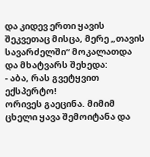და კიდევ ერთი ყავის შეკვეთაც მისცა, მერე „თავის სავარძელში“ მოკალათდა და მხატვარს შეხედა:
- აბა, რას გვეტყვით ექსპერტო!
ორივეს გაეცინა. მიმიმ ცხელი ყავა შემოიტანა და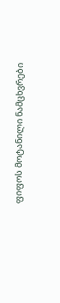ფიფოს მოტანილი ნამცხვრები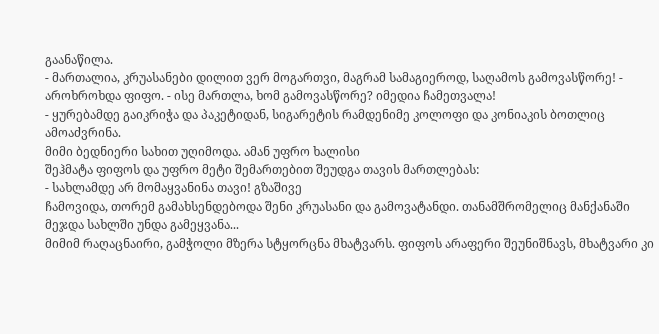გაანაწილა.
- მართალია, კრუასანები დილით ვერ მოგართვი, მაგრამ სამაგიეროდ, საღამოს გამოვასწორე! - აროხროხდა ფიფო. - ისე მართლა, ხომ გამოვასწორე? იმედია ჩამეთვალა!
- ყურებამდე გაიკრიჭა და პაკეტიდან, სიგარეტის რამდენიმე კოლოფი და კონიაკის ბოთლიც
ამოაძვრინა.
მიმი ბედნიერი სახით უღიმოდა. ამან უფრო ხალისი
შეჰმატა ფიფოს და უფრო მეტი შემართებით შეუდგა თავის მართლებას:
- სახლამდე არ მომაყვანინა თავი! გზაშივე
ჩამოვიდა, თორემ გამახსენდებოდა შენი კრუასანი და გამოვატანდი. თანამშრომელიც მანქანაში
მეჯდა სახლში უნდა გამეყვანა...
მიმიმ რაღაცნაირი, გამჭოლი მზერა სტყორცნა მხატვარს. ფიფოს არაფერი შეუნიშნავს, მხატვარი კი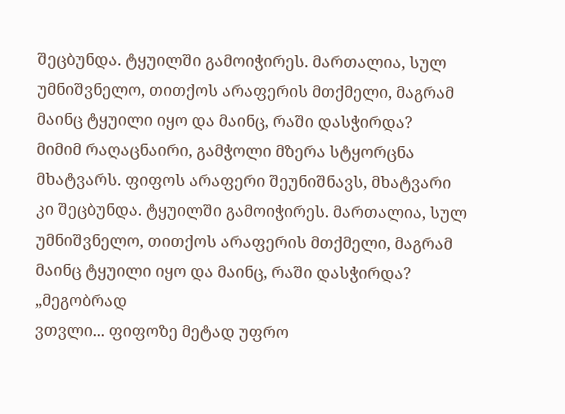შეცბუნდა. ტყუილში გამოიჭირეს. მართალია, სულ უმნიშვნელო, თითქოს არაფერის მთქმელი, მაგრამ მაინც ტყუილი იყო და მაინც, რაში დასჭირდა?
მიმიმ რაღაცნაირი, გამჭოლი მზერა სტყორცნა მხატვარს. ფიფოს არაფერი შეუნიშნავს, მხატვარი კი შეცბუნდა. ტყუილში გამოიჭირეს. მართალია, სულ უმნიშვნელო, თითქოს არაფერის მთქმელი, მაგრამ მაინც ტყუილი იყო და მაინც, რაში დასჭირდა?
„მეგობრად
ვთვლი... ფიფოზე მეტად უფრო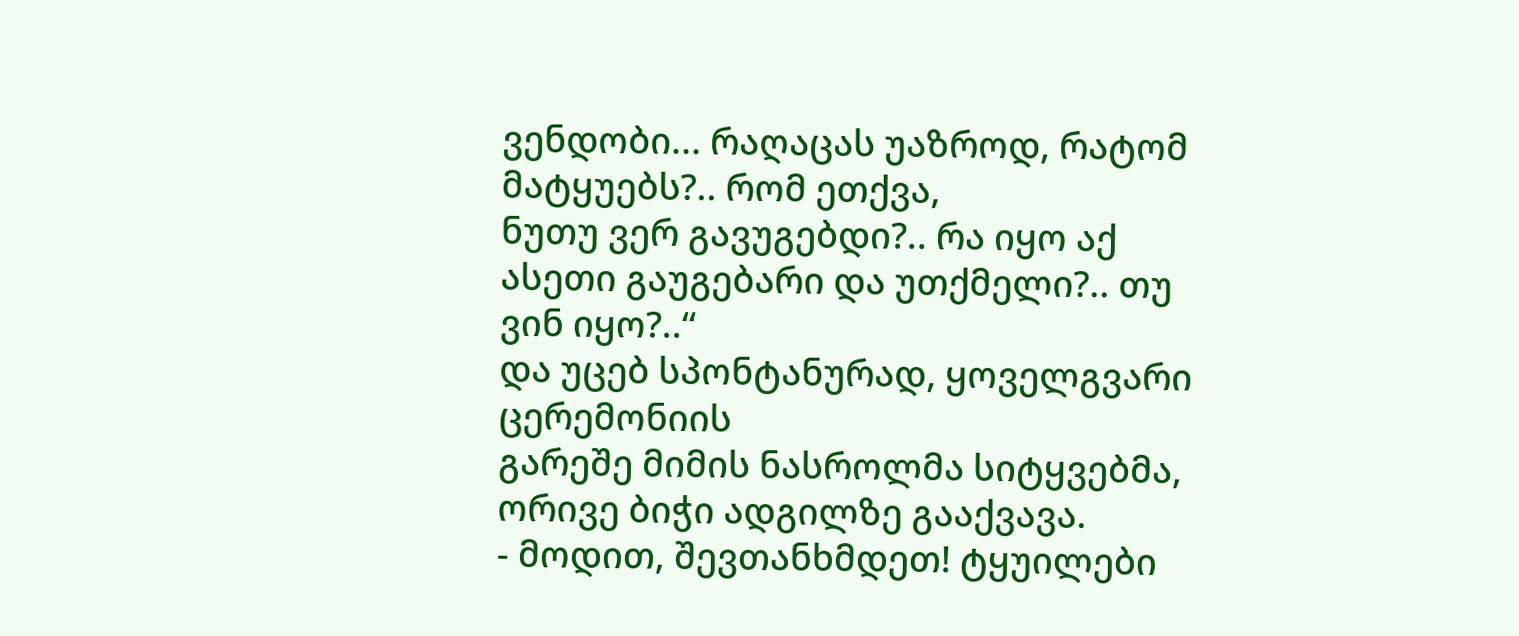ვენდობი... რაღაცას უაზროდ, რატომ მატყუებს?.. რომ ეთქვა,
ნუთუ ვერ გავუგებდი?.. რა იყო აქ ასეთი გაუგებარი და უთქმელი?.. თუ ვინ იყო?..“
და უცებ სპონტანურად, ყოველგვარი ცერემონიის
გარეშე მიმის ნასროლმა სიტყვებმა, ორივე ბიჭი ადგილზე გააქვავა.
- მოდით, შევთანხმდეთ! ტყუილები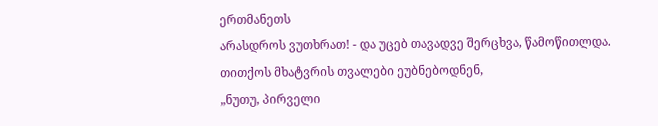ერთმანეთს
არასდროს ვუთხრათ! - და უცებ თავადვე შერცხვა, წამოწითლდა.
თითქოს მხატვრის თვალები ეუბნებოდნენ,
„ნუთუ, პირველი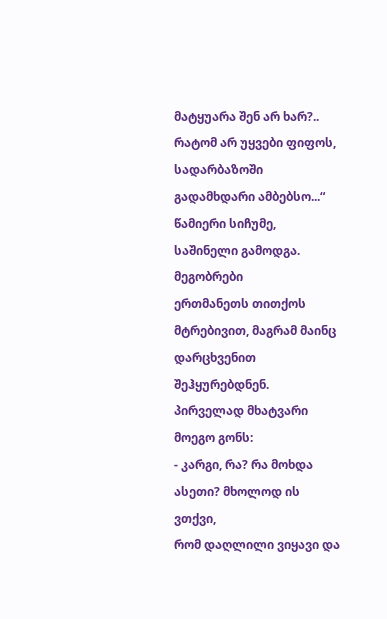მატყუარა შენ არ ხარ?.. რატომ არ უყვები ფიფოს, სადარბაზოში გადამხდარი ამბებსო...“
წამიერი სიჩუმე, საშინელი გამოდგა. მეგობრები
ერთმანეთს თითქოს მტრებივით, მაგრამ მაინც დარცხვენით შეჰყურებდნენ.
პირველად მხატვარი მოეგო გონს:
- კარგი, რა? რა მოხდა ასეთი? მხოლოდ ის ვთქვი,
რომ დაღლილი ვიყავი და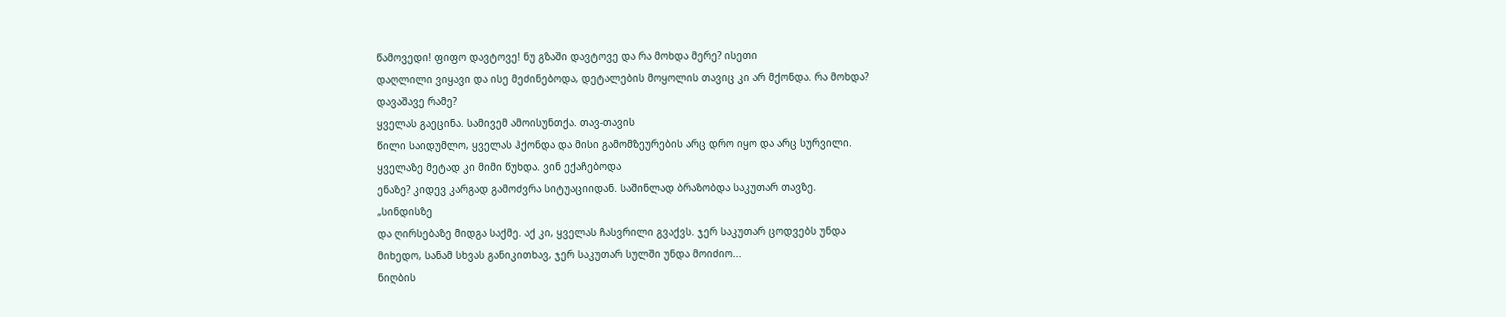წამოვედი! ფიფო დავტოვე! ნუ გზაში დავტოვე და რა მოხდა მერე? ისეთი
დაღლილი ვიყავი და ისე მეძინებოდა, დეტალების მოყოლის თავიც კი არ მქონდა. რა მოხდა?
დავაშავე რამე?
ყველას გაეცინა. სამივემ ამოისუნთქა. თავ-თავის
წილი საიდუმლო, ყველას ჰქონდა და მისი გამომზეურების არც დრო იყო და არც სურვილი.
ყველაზე მეტად კი მიმი წუხდა. ვინ ექაჩებოდა
ენაზე? კიდევ კარგად გამოძვრა სიტუაციიდან. საშინლად ბრაზობდა საკუთარ თავზე.
„სინდისზე
და ღირსებაზე მიდგა საქმე. აქ კი, ყველას ჩასვრილი გვაქვს. ჯერ საკუთარ ცოდვებს უნდა
მიხედო, სანამ სხვას განიკითხავ, ჯერ საკუთარ სულში უნდა მოიძიო...
ნიღბის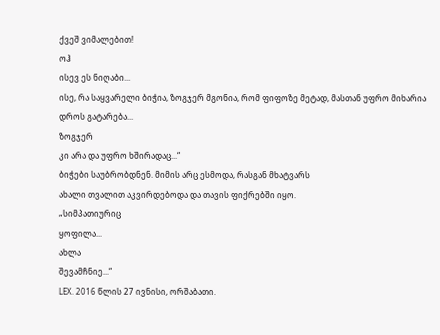ქვეშ ვიმალებით!
ოჰ
ისევ ეს ნიღაბი...
ისე, რა საყვარელი ბიჭია, ზოგჯერ მგონია, რომ ფიფოზე მეტად, მასთან უფრო მიხარია დროს გატარება...
ზოგჯერ
კი არა და უფრო ხშირადაც...“
ბიჭები საუბრობდნენ. მიმის არც ესმოდა, რასგან მხატვარს
ახალი თვალით აკვირდებოდა და თავის ფიქრებში იყო.
„სიმპათიურიც
ყოფილა...
ახლა
შევამჩნიე...“
LEX. 2016 წლის 27 ივნისი, ორშაბათი.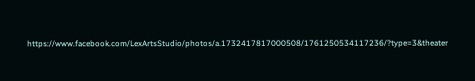https://www.facebook.com/LexArtsStudio/photos/a.1732417817000508/1761250534117236/?type=3&theater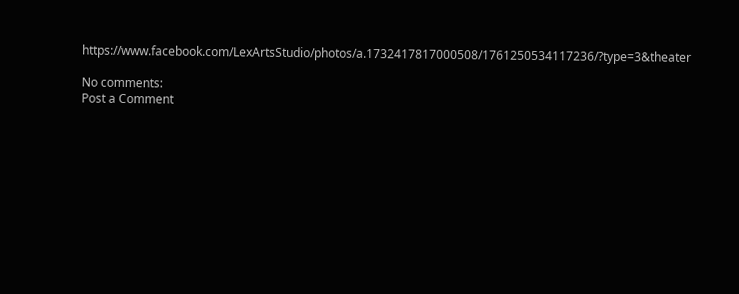https://www.facebook.com/LexArtsStudio/photos/a.1732417817000508/1761250534117236/?type=3&theater

No comments:
Post a Comment